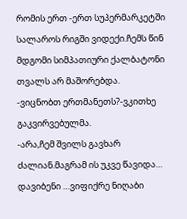რომის ერთ -ერთ სუპერმარკეტში სალაროს რიგში ვიდექი.ჩემს წინ მდგომი სიმპათიური ქალბატონი თვალს არ მაშორებდა.
-ვიცნობთ ერთმანეთს?-ვკითხე გაკვირვებულმა.
-არა,ჩემ შვილს გავხარ ძალიან.მაგრამ ის უკვე წავიდა…
დავიბენი …ვიფიქრე ნიღაბი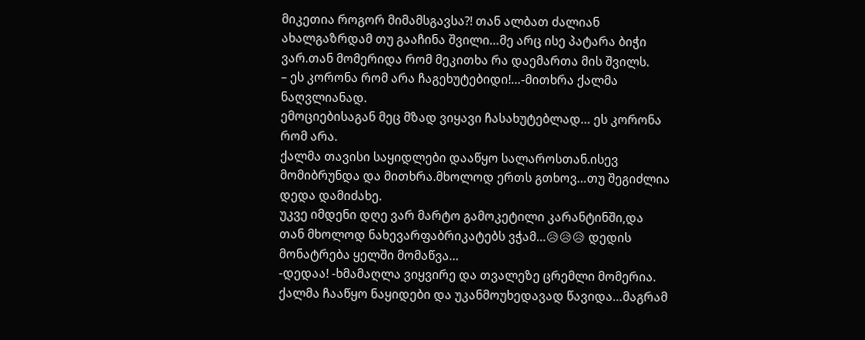მიკეთია როგორ მიმამსგავსა?! თან ალბათ ძალიან ახალგაზრდამ თუ გააჩინა შვილი…მე არც ისე პატარა ბიჭი ვარ.თან მომერიდა რომ მეკითხა რა დაემართა მის შვილს.
– ეს კორონა რომ არა ჩაგეხუტებიდი!…-მითხრა ქალმა ნაღვლიანად.
ემოციებისაგან მეც მზად ვიყავი ჩასახუტებლად… ეს კორონა რომ არა.
ქალმა თავისი საყიდლები დააწყო სალაროსთან.ისევ მომიბრუნდა და მითხრა.მხოლოდ ერთს გთხოვ…თუ შეგიძლია დედა დამიძახე.
უკვე იმდენი დღე ვარ მარტო გამოკეტილი კარანტინში,და თან მხოლოდ ნახევარფაბრიკატებს ვჭამ…😥😥😥 დედის მონატრება ყელში მომაწვა…
-დედაა! -ხმამაღლა ვიყვირე და თვალეზე ცრემლი მომერია.
ქალმა ჩააწყო ნაყიდები და უკანმოუხედავად წავიდა…მაგრამ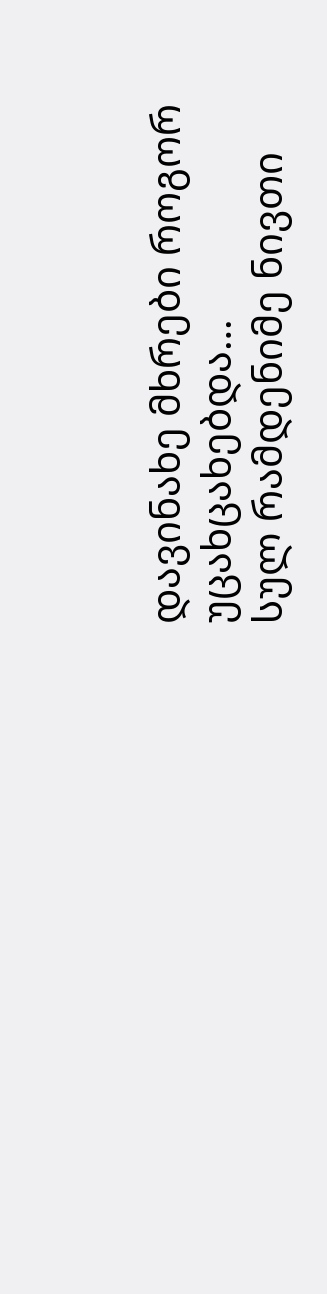დავინახე მხრები როგორ უცახცახებდა…
სულ რამდენიმე ნივთი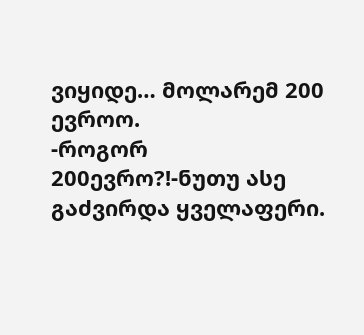ვიყიდე… მოლარემ 200 ევროო.
-როგორ 200ევრო?!-ნუთუ ასე გაძვირდა ყველაფერი.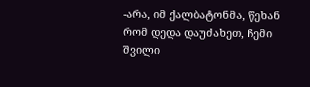-არა, იმ ქალბატონმა, წეხან რომ დედა დაუძახეთ, ჩემი შვილი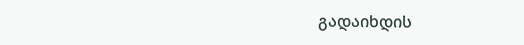გადაიხდის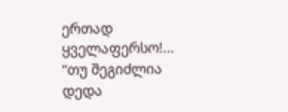ერთად ყველაფერსო!…
“თუ შეგიძლია დედა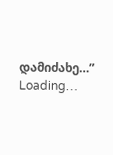დამიძახე…”
Loading…